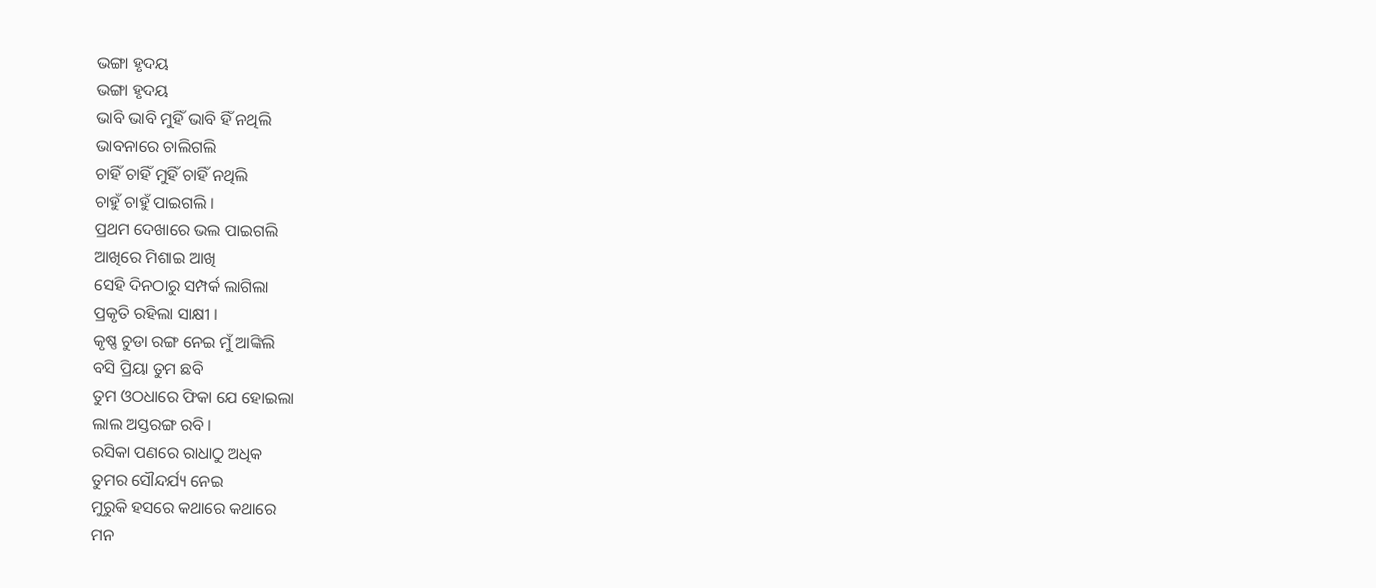ଭଙ୍ଗା ହୃଦୟ
ଭଙ୍ଗା ହୃଦୟ
ଭାବି ଭାବି ମୁହିଁ ଭାବି ହିଁ ନଥିଲି
ଭାବନାରେ ଚାଲିଗଲି
ଚାହିଁ ଚାହିଁ ମୁହିଁ ଚାହିଁ ନଥିଲି
ଚାହୁଁ ଚାହୁଁ ପାଇଗଲି ।
ପ୍ରଥମ ଦେଖାରେ ଭଲ ପାଇଗଲି
ଆଖିରେ ମିଶାଇ ଆଖି
ସେହି ଦିନଠାରୁ ସମ୍ପର୍କ ଲାଗିଲା
ପ୍ରକୃତି ରହିଲା ସାକ୍ଷୀ ।
କୃଷ୍ଣ ଚୁଡା ରଙ୍ଗ ନେଇ ମୁଁ ଆଙ୍କିଲି
ବସି ପ୍ରିୟା ତୁମ ଛବି
ତୁମ ଓଠଧାରେ ଫିକା ଯେ ହୋଇଲା
ଲାଲ ଅସ୍ତରଙ୍ଗ ରବି ।
ରସିକା ପଣରେ ରାଧାଠୁ ଅଧିକ
ତୁମର ସୌନ୍ଦର୍ଯ୍ୟ ନେଇ
ମୁରୁକି ହସରେ କଥାରେ କଥାରେ
ମନ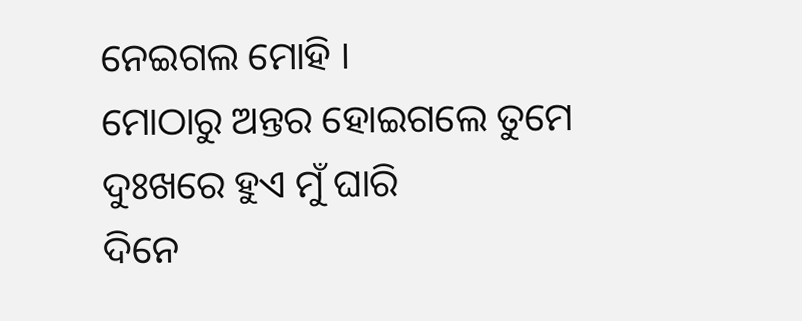ନେଇଗଲ ମୋହି ।
ମୋଠାରୁ ଅନ୍ତର ହୋଇଗଲେ ତୁମେ
ଦୁଃଖରେ ହୁଏ ମୁଁ ଘାରି
ଦିନେ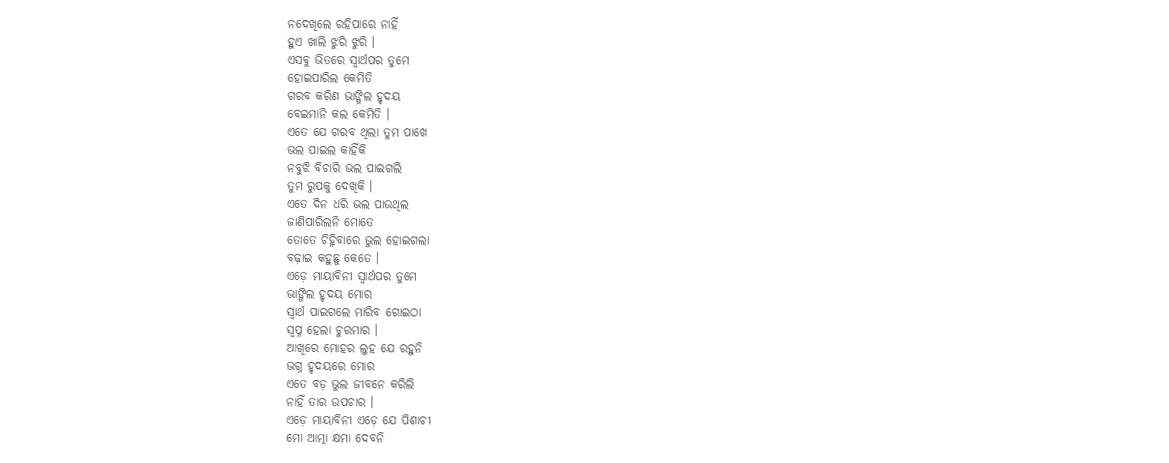ନଦେଖିଲେ ରହିପାରେ ନାହିଁ
ହୁଏ ଖାଲି ଝୁରି ଝୁରି ।
ଏସବୁ ଭିତରେ ସ୍ୱାର୍ଥପର ତୁମେ
ହୋଇପାରିଲ କେମିତି
ଗରବ କରିଣ ଭାଙ୍ଗିଲ ହୃଦୟ
ବେଇମାନି କଲ କେମିତି ।
ଏତେ ଯେ ଗରବ ଥିଲା ତୁମ ପାଖେ
ଭଲ ପାଇଲ କାହିଁକି
ନବୁଝି ବିଚାରି ଭଲ ପାଇଗଲି
ତୁମ ରୁପକୁ ଦେଖିକି ।
ଏତେ ଦିନ ଧରି ଭଲ ପାଉଥିଲ
ଜାଣିପାରିଲନି ମୋତେ
ତୋତେ ଚିହ୍ନିବାରେ ଭୁଲ ହୋଇଗଲା
ବଢ଼ାଇ କହୁଛୁ କେତେ ।
ଏଡ଼େ ମାୟାବିନୀ ସ୍ୱାର୍ଥପର ତୁମେ
ଭାଙ୍ଗିଲ ହୃଦୟ ମୋର
ସ୍ୱାର୍ଥ ପାଇଗଲେ ମାରିବ ଗୋଇଠା
ସ୍ବପ୍ନ ହେଲା ଚୁରମାର ।
ଆଖିରେ ମୋହର ଲୁହ ଯେ ରହୁନି
ଭଗ୍ନ ହୃଦୟରେ ମୋର
ଏତେ ବଡ଼ ଭୁଲ ଜୀବନେ କରିଲି
ନାହିଁ ତାର ଉପଚାର ।
ଏଡ଼େ ମାୟାବିନୀ ଏଡ଼େ ଯେ ପିଶାଚୀ
ମୋ ଆତ୍ମା କ୍ଷମା ଦେବନି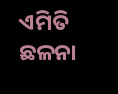ଏମିତି ଛଳନା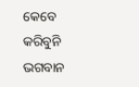କେବେ କରିବୁନି
ଭଗବାନ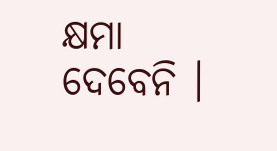କ୍ଷମା ଦେବେନି ।